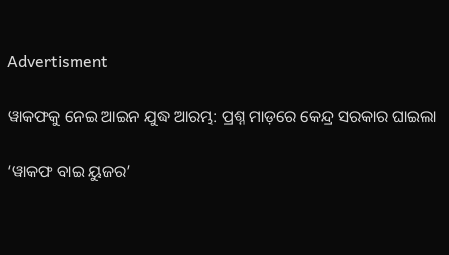Advertisment

ୱାକଫକୁ ନେଇ ଆଇନ ଯୁଦ୍ଧ ଆରମ୍ଭ: ପ୍ରଶ୍ନ ମାଡ଼ରେ କେନ୍ଦ୍ର ସରକାର ଘାଇଲା

‘ୱାକଫ ବାଇ ୟୁଜର’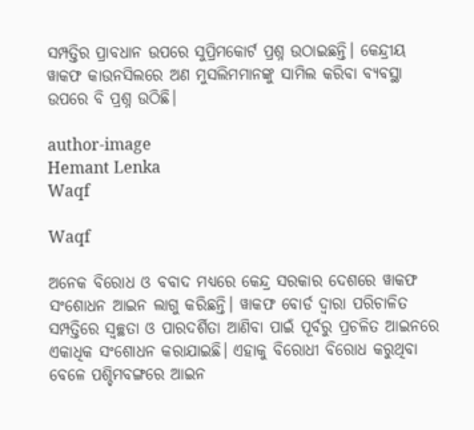ସମ୍ପତ୍ତିର ପ୍ରାବଧାନ ଉପରେ ସୁପ୍ରିମକୋର୍ଟ ପ୍ରଶ୍ନ ଉଠାଇଛନ୍ତି। କେନ୍ଦ୍ରୀୟ ୱାକଫ କାଉନସିଲରେ ଅଣ ମୁସଲିମମାନଙ୍କୁ ସାମିଲ କରିବା ବ୍ୟବସ୍ଥା ଉପରେ ବି ପ୍ରଶ୍ନ ଉଠିଛି।

author-image
Hemant Lenka
Waqf

Waqf

ଅନେକ ବିରୋଧ ଓ ବବାଦ ମଧ୍ୟରେ କେନ୍ଦ୍ର ସରକାର ଦେଶରେ ୱାକଫ ସଂଶୋଧନ ଆଇନ ଲାଗୁ କରିଛନ୍ତି। ୱାକଫ ବୋର୍ଡ ଦ୍ୱାରା ପରିଚାଳିତ ସମ୍ପତ୍ତିରେ ସ୍ୱଚ୍ଛତା ଓ ପାରଦର୍ଶିତା ଆଣିବା ପାଇଁ ପୂର୍ବରୁ ପ୍ରଚଳିତ ଆଇନରେ ଏକାଧିକ ସଂଶୋଧନ କରାଯାଇଛି। ଏହାକୁ ବିରୋଧୀ ବିରୋଧ କରୁଥିବା ବେଳେ ପଶ୍ଚିମବଙ୍ଗରେ ଆଇନ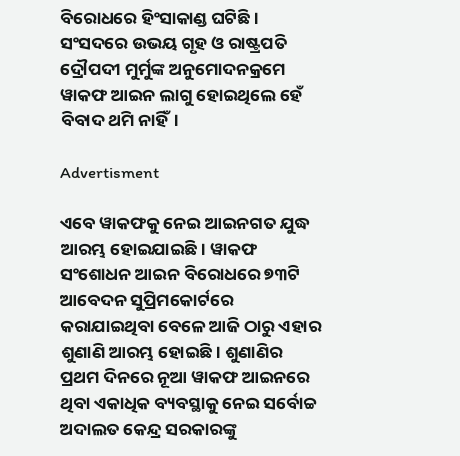ବିରୋଧରେ ହିଂସାକାଣ୍ଡ ଘଟିଛି। ସଂସଦରେ ଉଭୟ ଗୃହ ଓ ରାଷ୍ଟ୍ରପତି ଦ୍ରୌପଦୀ ମୁର୍ମୁଙ୍କ ଅନୁମୋଦନକ୍ରମେ ୱାକଫ ଆଇନ ଲାଗୁ ହୋଇଥିଲେ ହେଁ ବିବାଦ ଥମି ନାହିଁ।

Advertisment

ଏବେ ୱାକଫକୁ ନେଇ ଆଇନଗତ ଯୁଦ୍ଧ ଆରମ୍ଭ ହୋଇଯାଇଛି। ୱାକଫ ସଂଶୋଧନ ଆଇନ ବିରୋଧରେ ୭୩ଟି ଆବେଦନ ସୁପ୍ରିମକୋର୍ଟରେ କରାଯାଇଥିବା ବେଳେ ଆଜି ଠାରୁ ଏହାର ଶୁଣାଣି ଆରମ୍ଭ ହୋଇଛି। ଶୁଣାଣିର ପ୍ରଥମ ଦିନରେ ନୂଆ ୱାକଫ ଆଇନରେ ଥିବା ଏକାଧିକ ବ୍ୟବସ୍ଥାକୁ ନେଇ ସର୍ବୋଚ୍ଚ ଅଦାଲତ କେନ୍ଦ୍ର ସରକାରଙ୍କୁ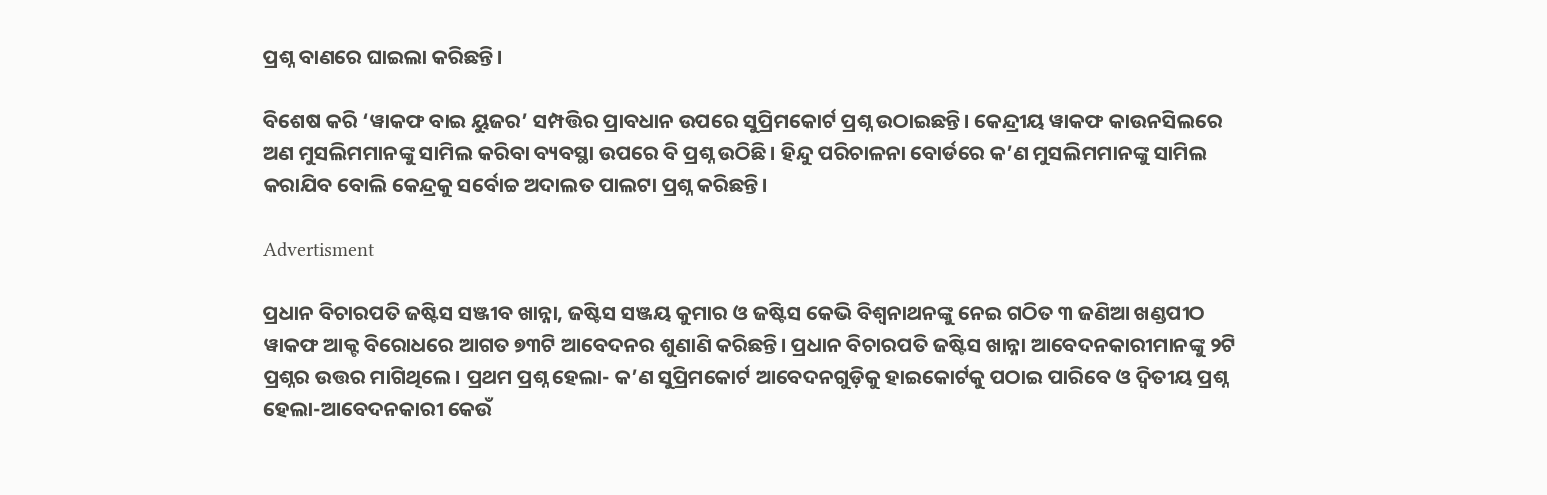ପ୍ରଶ୍ନ ବାଣରେ ଘାଇଲା କରିଛନ୍ତି।

ବିଶେଷ କରି ‘ୱାକଫ ବାଇ ୟୁଜର’ ସମ୍ପତ୍ତିର ପ୍ରାବଧାନ ଉପରେ ସୁପ୍ରିମକୋର୍ଟ ପ୍ରଶ୍ନ ଉଠାଇଛନ୍ତି। କେନ୍ଦ୍ରୀୟ ୱାକଫ କାଉନସିଲରେ ଅଣ ମୁସଲିମମାନଙ୍କୁ ସାମିଲ କରିବା ବ୍ୟବସ୍ଥା ଉପରେ ବି ପ୍ରଶ୍ନ ଉଠିଛି। ହିନ୍ଦୁ ପରିଚାଳନା ବୋର୍ଡରେ କ’ଣ ମୁସଲିମମାନଙ୍କୁ ସାମିଲ କରାଯିବ ବୋଲି କେନ୍ଦ୍ରକୁ ସର୍ବୋଚ୍ଚ ଅଦାଲତ ପାଲଟା ପ୍ରଶ୍ନ କରିଛନ୍ତି।

Advertisment

ପ୍ରଧାନ ବିଚାରପତି ଜଷ୍ଟିସ ସଞ୍ଜୀବ ଖାନ୍ନା, ଜଷ୍ଟିସ ସଞ୍ଜୟ କୁମାର ଓ ଜଷ୍ଟିସ କେଭି ବିଶ୍ୱନାଥନଙ୍କୁ ନେଇ ଗଠିତ ୩ ଜଣିଆ ଖଣ୍ଡପୀଠ ୱାକଫ ଆକ୍ଟ ବିରୋଧରେ ଆଗତ ୭୩ଟି ଆବେଦନର ଶୁଣାଣି କରିଛନ୍ତି। ପ୍ରଧାନ ବିଚାରପତି ଜଷ୍ଟିସ ଖାନ୍ନା ଆବେଦନକାରୀମାନଙ୍କୁ ୨ଟି ପ୍ରଶ୍ନର ଉତ୍ତର ମାଗିଥିଲେ। ପ୍ରଥମ ପ୍ରଶ୍ନ ହେଲା- କ’ଣ ସୁପ୍ରିମକୋର୍ଟ ଆବେଦନଗୁଡ଼ିକୁ ହାଇକୋର୍ଟକୁ ପଠାଇ ପାରିବେ ଓ ଦ୍ୱିତୀୟ ପ୍ରଶ୍ନ ହେଲା-ଆବେଦନକାରୀ କେଉଁ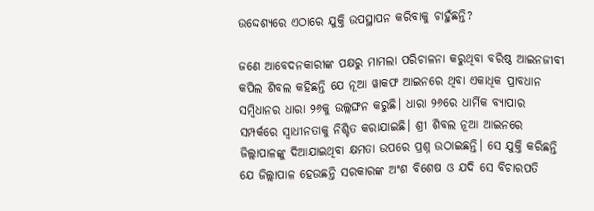ଉଦ୍ଦେଶ୍ୟରେ ଏଠାରେ ଯୁକ୍ତି ଉପସ୍ଥାପନ କରିବାକୁ ଚାହୁଁଛନ୍ତି?

ଜଣେ ଆବେଦନକାରୀଙ୍କ ପକ୍ଷରୁ ମାମଲା ପରିଚାଳନା କରୁଥିବା ବରିଷ୍ଠ ଆଇନଜୀବୀ କପିଲ ଶିବଲ କହିଛନ୍ତି ଯେ ନୂଆ ୱାକଫ ଆଇନରେ ଥିବା ଏକାଧିକ ପ୍ରାବଧାନ ସମ୍ବିଧାନର ଧାରା ୨୬କୁ ଉଲ୍ଲଙ୍ଘନ କରୁଛି। ଧାରା ୨୬ରେ ଧାର୍ମିକ ବ୍ୟାପାର ସମ୍ପର୍କରେ ସ୍ୱାଧୀନତାକୁ ନିଶ୍ଚିତ କରାଯାଇଛି। ଶ୍ରୀ ଶିବଲ ନୂଆ ଆଇନରେ ଜିଲ୍ଲାପାଳଙ୍କୁ ଦିଆଯାଇଥିବା କ୍ଷମତା ଉପରେ ପ୍ରଶ୍ନ ଉଠାଇଛନ୍ତି। ସେ ଯୁକ୍ତି କରିଛନ୍ତି ଯେ ଜିଲ୍ଲାପାଳ ହେଉଛନ୍ତି ସରକାରଙ୍କ ଅଂଶ ବିଶେଷ ଓ ଯଦି ସେ ବିଚାରପତି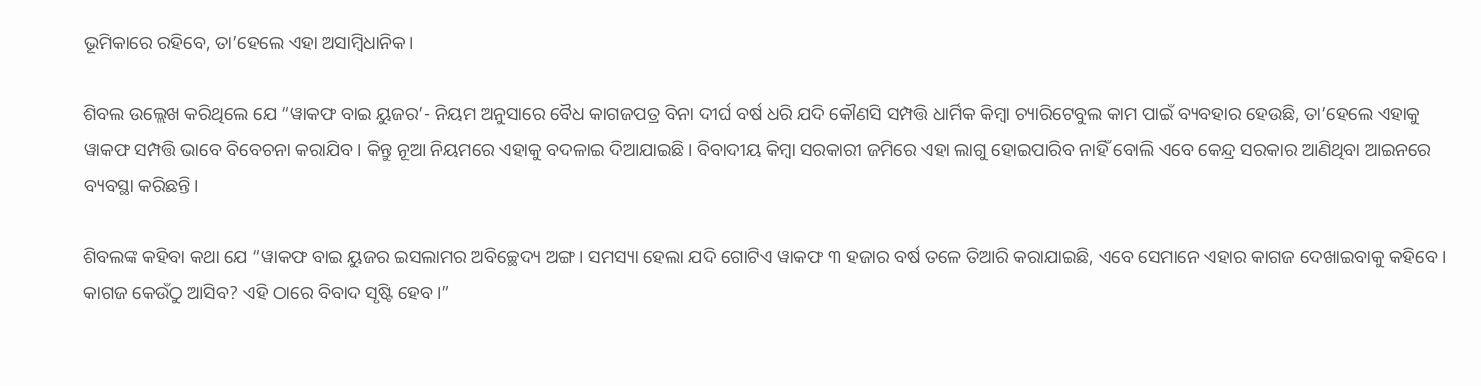ଭୂମିକାରେ ରହିବେ, ତା’ହେଲେ ଏହା ଅସାମ୍ବିଧାନିକ।

ଶିବଲ ଉଲ୍ଲେଖ କରିଥିଲେ ଯେ “ୱାକଫ ବାଇ ୟୁଜର’- ନିୟମ ଅନୁସାରେ ବୈଧ କାଗଜପତ୍ର ବିନା ଦୀର୍ଘ ବର୍ଷ ଧରି ଯଦି କୌଣସି ସମ୍ପତ୍ତି ଧାର୍ମିକ କିମ୍ବା ଚ୍ୟାରିଟେବୁଲ କାମ ପାଇଁ ବ୍ୟବହାର ହେଉଛି, ତା’ହେଲେ ଏହାକୁ ୱାକଫ ସମ୍ପତ୍ତି ଭାବେ ବିବେଚନା କରାଯିବ। କିନ୍ତୁ ନୂଆ ନିୟମରେ ଏହାକୁ ବଦଳାଇ ଦିଆଯାଇଛି। ବିବାଦୀୟ କିମ୍ବା ସରକାରୀ ଜମିରେ ଏହା ଲାଗୁ ହୋଇପାରିବ ନାହିଁ ବୋଲି ଏବେ କେନ୍ଦ୍ର ସରକାର ଆଣିଥିବା ଆଇନରେ ବ୍ୟବସ୍ଥା କରିଛନ୍ତି।

ଶିବଲଙ୍କ କହିବା କଥା ଯେ “ୱାକଫ ବାଇ ୟୁଜର ଇସଲାମର ଅବିଚ୍ଛେଦ୍ୟ ଅଙ୍ଗ। ସମସ୍ୟା ହେଲା ଯଦି ଗୋଟିଏ ୱାକଫ ୩ ହଜାର ବର୍ଷ ତଳେ ତିଆରି କରାଯାଇଛି, ଏବେ ସେମାନେ ଏହାର କାଗଜ ଦେଖାଇବାକୁ କହିବେ। କାଗଜ କେଉଁଠୁ ଆସିବ? ଏହି ଠାରେ ବିବାଦ ସୃଷ୍ଟି ହେବ।”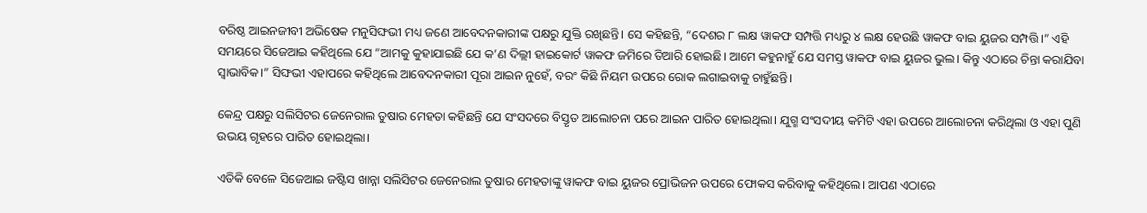ବରିଷ୍ଠ ଆଇନଜୀବୀ ଅଭିଷେକ ମନୁସିଙ୍ଘଭୀ ମଧ୍ୟ ଜଣେ ଆବେଦନକାରୀଙ୍କ ପକ୍ଷରୁ ଯୁକ୍ତି ରଖିଛନ୍ତି। ସେ କହିଛନ୍ତି, “ଦେଶର ୮ ଲକ୍ଷ ୱାକଫ ସମ୍ପତ୍ତି ମଧ୍ୟରୁ ୪ ଲକ୍ଷ ହେଉଛି ୱାକଫ ବାଇ ୟୁଜର ସମ୍ପତ୍ତି।” ଏହି ସମୟରେ ସିଜେଆଇ କହିଥିଲେ ଯେ “ଆମକୁ କୁହାଯାଇଛି ଯେ କ’ଣ ଦିଲ୍ଲୀ ହାଇକୋର୍ଟ ୱାକଫ ଜମିରେ ତିଆରି ହୋଇଛି। ଆମେ କହୁନାହୁଁ ଯେ ସମସ୍ତ ୱାକଫ ବାଇ ୟୁଜର ଭୁଲ। କିନ୍ତୁ ଏଠାରେ ଚିନ୍ତା କରାଯିବା ସ୍ୱାଭାବିକ।” ସିଙ୍ଘଭୀ ଏହାପରେ କହିଥିଲେ ଆବେଦନକାରୀ ପୂରା ଆଇନ ନୁହେଁ, ବରଂ କିଛି ନିୟମ ଉପରେ ରୋକ ଲଗାଇବାକୁ ଚାହୁଁଛନ୍ତି।

କେନ୍ଦ୍ର ପକ୍ଷରୁ ସଲିସିଟର ଜେନେରାଲ ତୁଷାର ମେହତା କହିଛନ୍ତି ଯେ ସଂସଦରେ ବିସ୍ତୃତ ଆଲୋଚନା ପରେ ଆଇନ ପାରିତ ହୋଇଥିଲା। ଯୁଗ୍ମ ସଂସଦୀୟ କମିଟି ଏହା ଉପରେ ଆଲୋଚନା କରିଥିଲା ଓ ଏହା ପୁଣି ଉଭୟ ଗୃହରେ ପାରିତ ହୋଇଥିଲା।

ଏତିକି ବେଳେ ସିଜେଆଇ ଜଷ୍ଟିସ ଖାନ୍ନା ସଲିସିଟର ଜେନେରାଲ ତୁଷାର ମେହତାଙ୍କୁ ୱାକଫ ବାଇ ୟୁଜର ପ୍ରୋଭିଜନ ଉପରେ ଫୋକସ କରିବାକୁ କହିଥିଲେ। ଆପଣ ଏଠାରେ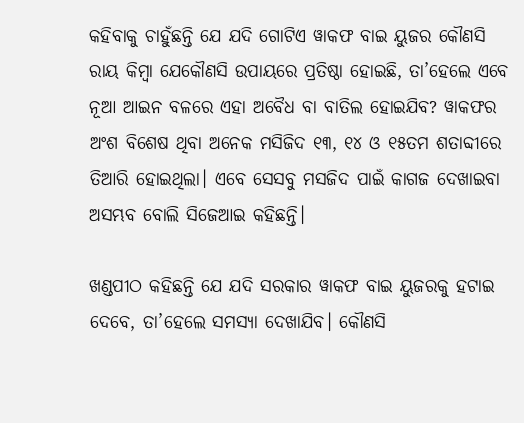କହିବାକୁ ଚାହୁଁଛନ୍ତି ଯେ ଯଦି ଗୋଟିଏ ୱାକଫ ବାଇ ୟୁଜର କୌଣସି ରାୟ କିମ୍ବା ଯେକୌଣସି ଉପାୟରେ ପ୍ରତିଷ୍ଠା ହୋଇଛି, ତା’ହେଲେ ଏବେ ନୂଆ ଆଇନ ବଳରେ ଏହା ଅବୈଧ ବା ବାତିଲ ହୋଇଯିବ? ୱାକଫର ଅଂଶ ବିଶେଷ ଥିବା ଅନେକ ମସିଜିଦ ୧୩, ୧୪ ଓ ୧୫ତମ ଶତାବ୍ଦୀରେ ତିଆରି ହୋଇଥିଲା। ଏବେ ସେସବୁ ମସଜିଦ ପାଇଁ କାଗଜ ଦେଖାଇବା ଅସମ୍ଭବ ବୋଲି ସିଜେଆଇ କହିଛନ୍ତି।

ଖଣ୍ଡପୀଠ କହିଛନ୍ତି ଯେ ଯଦି ସରକାର ୱାକ‍ଫ ବାଇ ୟୁଜରକୁ ହଟାଇ ଦେବେ, ତା’ହେଲେ ସମସ୍ୟା ଦେଖାଯିବ। କୌଣସି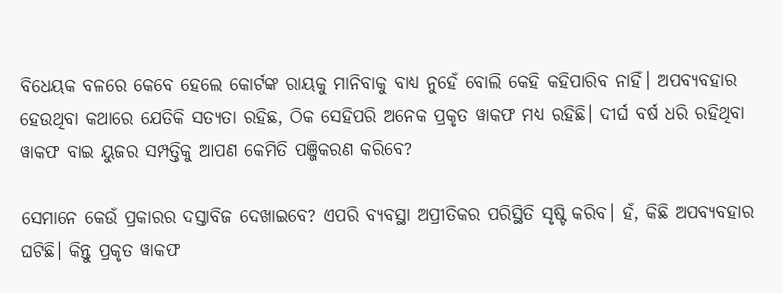ବିଧେୟକ ବଳରେ କେବେ ହେଲେ କୋର୍ଟଙ୍କ ରାୟକୁ ମାନିବାକୁ ବାଧ୍ୟ ନୁହେଁ ବୋଲି କେହି କହିପାରିବ ନାହିଁ। ଅପବ୍ୟବହାର ହେଉଥିବା କଥାରେ ଯେତିକି ସତ୍ୟତା ରହିଛ, ଠିକ ସେହିପରି ଅନେକ ପ୍ରକୃତ ୱାକଫ ମଧ୍ୟ ରହିଛି। ଦୀର୍ଘ ବର୍ଷ ଧରି ରହିଥିବା ୱାକଫ ବାଇ ୟୁଜର ସମ୍ପତ୍ତିକୁ ଆପଣ କେମିତି ପଞ୍ଜିକରଣ କରିବେ?

ସେମାନେ କେଉଁ ପ୍ରକାରର ଦସ୍ତାବିଜ ଦେଖାଇବେ? ଏପରି ବ୍ୟବସ୍ଥା ଅପ୍ରୀତିକର ପରିସ୍ଥିତି ସୃଷ୍ଟି କରିବ। ହଁ, କିଛି ଅପବ୍ୟବହାର ଘଟିଛି। କିନ୍ତୁ ପ୍ରକୃତ ୱାକଫ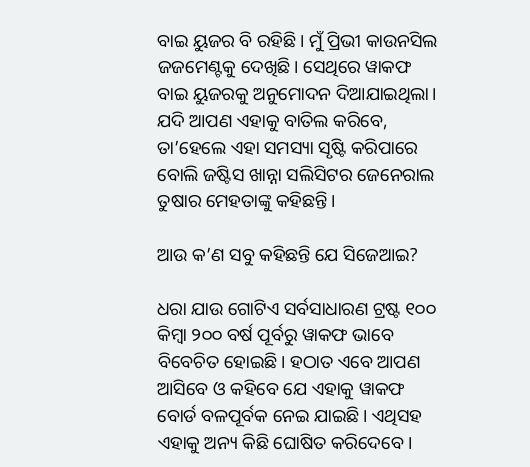ବାଇ ୟୁଜର ବି ରହିଛି। ମୁଁ ପ୍ରିଭୀ କାଉନସିଲ ଜଜମେଣ୍ଟକୁ ଦେଖିଛି। ସେଥିରେ ୱାକଫ ବାଇ ୟୁଜରକୁ ଅନୁମୋଦନ ଦିଆଯାଇଥିଲା। ଯଦି ଆପଣ ଏହାକୁ ବାତିଲ କରିବେ, ତା’ହେଲେ ଏହା ସମସ୍ୟା ସୃଷ୍ଟି କରିପାରେ ବୋଲି ଜଷ୍ଟିସ ଖାନ୍ନା ସଲିସିଟର ଜେନେରାଲ ତୁଷାର ମେହତାଙ୍କୁ କହିଛନ୍ତି।

ଆଉ କ’ଣ ସବୁ କହିଛନ୍ତି ଯେ ସିଜେଆଇ?

ଧରା ଯାଉ ଗୋଟିଏ ସର୍ବସାଧାରଣ ଟ୍ରଷ୍ଟ ୧୦୦ କିମ୍ବା ୨୦୦ ବର୍ଷ ପୂର୍ବରୁ ୱାକଫ ଭାବେ ବିବେଚିତ ହୋଇଛି। ହଠାତ ଏବେ ଆପଣ ଆସିବେ ଓ କହିବେ ଯେ ଏହାକୁ ୱାକଫ ବୋର୍ଡ ବଳପୂର୍ବକ ନେଇ ଯାଇଛି। ଏଥିସହ ଏହାକୁ ଅନ୍ୟ କିଛି ଘୋଷିତ କରିଦେବେ।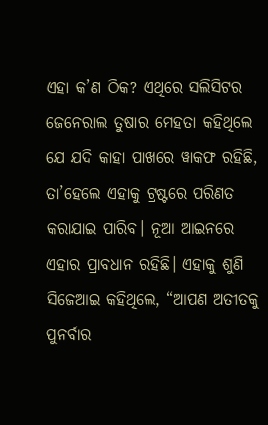ଏହା କ’ଣ ଠିକ? ଏଥିରେ ସଲିସିଟର ଜେନେରାଲ ତୁଷାର ମେହତା କହିଥିଲେ ଯେ ଯଦି କାହା ପାଖରେ ୱାକଫ ରହିଛି, ତା’ହେଲେ ଏହାକୁ ଟ୍ରଷ୍ଟରେ ପରିଣତ କରାଯାଇ ପାରିବ। ନୂଆ ଆଇନରେ ଏହାର ପ୍ରାବଧାନ ରହିଛି। ଏହାକୁ ଶୁଣି ସିଜେଆଇ କହିଥିଲେ, “ଆପଣ ଅତୀତକୁ ପୁନର୍ବାର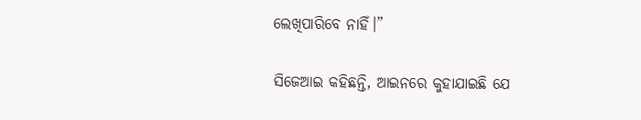ଲେଖିପାରିବେ ନାହିଁ।”

ସିଜେଆଇ କହିଛନ୍ତି, ଆଇନରେ କୁହାଯାଇଛି ଯେ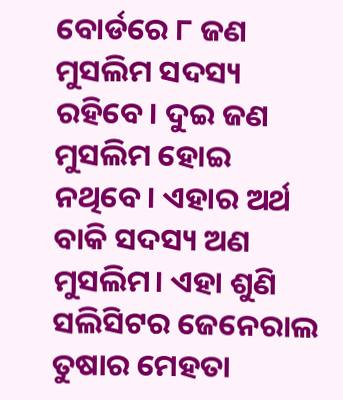ବୋର୍ଡରେ ୮ ଜଣ ମୁସଲିମ ସଦସ୍ୟ ରହିବେ। ଦୁଇ ଜଣ ମୁସଲିମ ହୋଇ ନଥିବେ। ଏହାର ଅର୍ଥ ବାକି ସଦସ୍ୟ ଅଣ ମୁସଲିମ। ଏହା ଶୁଣି ସଲିସିଟର ଜେନେରାଲ ତୁଷାର ମେହତା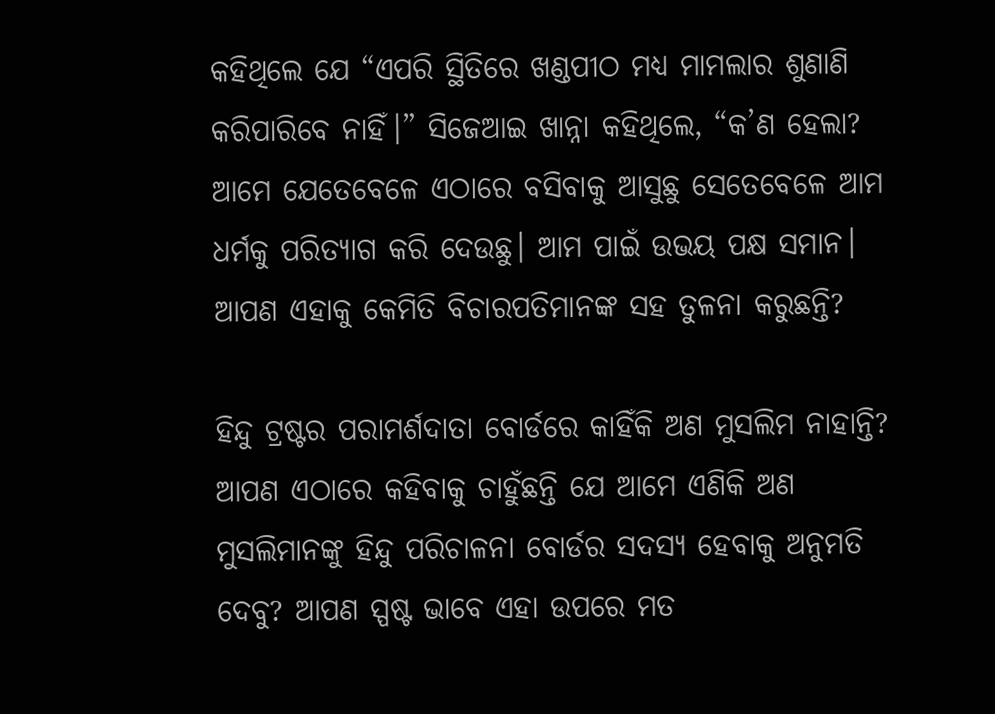କହିଥିଲେ ଯେ “ଏପରି ସ୍ଥିତିରେ ଖଣ୍ଡପୀଠ ମଧ୍ୟ ମାମଲାର ଶୁଣାଣି କରିପାରିବେ ନାହିଁ।” ସିଜେଆଇ ଖାନ୍ନା କହିଥିଲେ, “କ’ଣ ହେଲା? ଆମେ ଯେତେବେଳେ ଏଠାରେ ବସିବାକୁ ଆସୁଛୁ ସେତେବେଳେ ଆମ ଧର୍ମକୁ ପରିତ୍ୟାଗ କରି ଦେଉଛୁ। ଆମ ପାଇଁ ଉଭୟ ପକ୍ଷ ସମାନ। ଆପଣ ଏହାକୁ କେମିତି ବିଚାରପତିମାନଙ୍କ ସହ ତୁଳନା କରୁଛନ୍ତି?

ହିନ୍ଦୁ ଟ୍ରଷ୍ଟର ପରାମର୍ଶଦାତା ବୋର୍ଡରେ କାହିଁକି ଅଣ ମୁସଲିମ ନାହାନ୍ତି? ଆପଣ ଏଠାରେ କହିବାକୁ ଚାହୁଁଛନ୍ତି ଯେ ଆମେ ଏଣିକି ଅଣ ମୁସଲିମାନଙ୍କୁ ହିନ୍ଦୁ ପରିଚାଳନା ବୋର୍ଡର ସଦସ୍ୟ ହେବାକୁ ଅନୁମତି ଦେବୁ? ଆପଣ ସ୍ପଷ୍ଟ ଭାବେ ଏହା ଉପରେ ମତ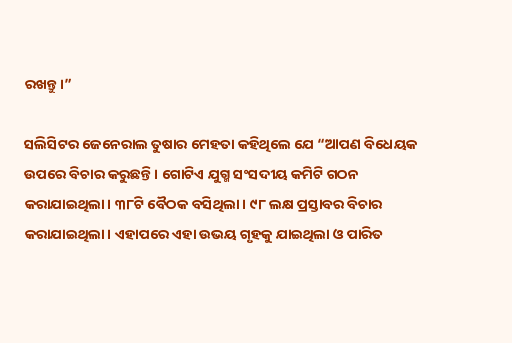ରଖନ୍ତୁ।”

ସଲିସିଟର ଜେନେରାଲ ତୁଷାର ମେହତା କହିଥିଲେ ଯେ “ଆପଣ ବିଧେୟକ ଉପରେ ବିଚାର କରୁଛନ୍ତି। ଗୋଟିଏ ଯୁଗ୍ମ ସଂସଦୀୟ କମିଟି ଗଠନ କରାଯାଇଥିଲା। ୩୮ଟି ବୈଠକ ବସିଥିଲା। ୯୮ ଲକ୍ଷ ପ୍ରସ୍ତାବର ବିଚାର କରାଯାଇଥିଲା। ଏହାପରେ ଏହା ଉଭୟ ଗୃହକୁ ଯାଇଥିଲା ଓ ପାରିତ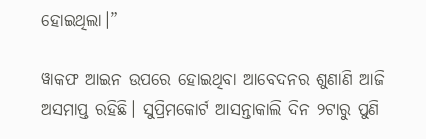ହୋଇଥିଲା।”

ୱାକଫ ଆଇନ ଉପରେ ହୋଇଥିବା ଆବେଦନର ଶୁଣାଣି ଆଜି ଅସମାପ୍ତ ରହିଛି। ସୁପ୍ରିମକୋର୍ଟ ଆସନ୍ତାକାଲି ଦିନ ୨ଟାରୁ ପୁଣି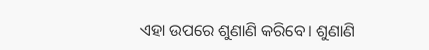ଏହା ଉପରେ ଶୁଣାଣି କରିବେ। ଶୁଣାଣି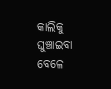କାଲିକୁ ଘୁଞ୍ଚାଇବା ବେଳେ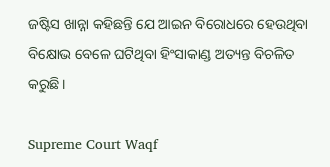ଜଷ୍ଟିସ ଖାନ୍ନା କହିଛନ୍ତି ଯେ ଆଇନ ବିରୋଧରେ ହେଉଥିବା ବିକ୍ଷୋଭ ବେଳେ ଘଟିଥିବା ହିଂସାକାଣ୍ଡ ଅତ୍ୟନ୍ତ ବିଚଳିତ କରୁଛି।

Supreme Court Waqf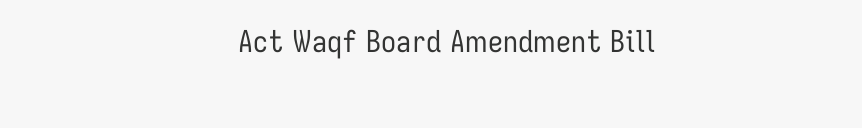Act Waqf Board Amendment Bill